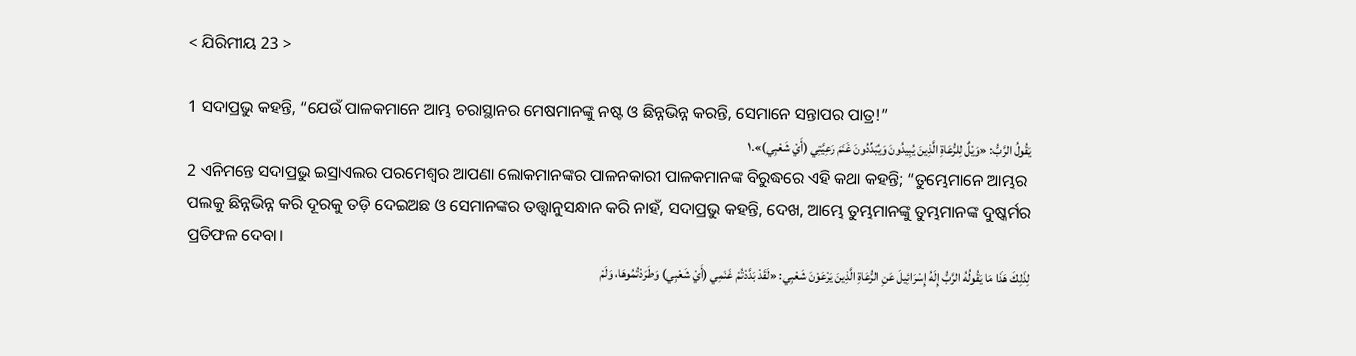< ଯିରିମୀୟ 23 >

1 ସଦାପ୍ରଭୁ କହନ୍ତି, “ଯେଉଁ ପାଳକମାନେ ଆମ୍ଭ ଚରାସ୍ଥାନର ମେଷମାନଙ୍କୁ ନଷ୍ଟ ଓ ଛିନ୍ନଭିନ୍ନ କରନ୍ତି, ସେମାନେ ସନ୍ତାପର ପାତ୍ର!”
يَقُولُ الرَّبُّ: «وَيْلٌ لِلرُّعَاةِ الَّذِينَ يُبِيدُونَ وَيُبَدِّدُونَ غَنَمَ رَعِيَّتِي (أَيْ شَعْبِي)».١
2 ଏନିମନ୍ତେ ସଦାପ୍ରଭୁ ଇସ୍ରାଏଲର ପରମେଶ୍ୱର ଆପଣା ଲୋକମାନଙ୍କର ପାଳନକାରୀ ପାଳକମାନଙ୍କ ବିରୁଦ୍ଧରେ ଏହି କଥା କହନ୍ତି; “ତୁମ୍ଭେମାନେ ଆମ୍ଭର ପଲକୁ ଛିନ୍ନଭିନ୍ନ କରି ଦୂରକୁ ତଡ଼ି ଦେଇଅଛ ଓ ସେମାନଙ୍କର ତତ୍ତ୍ୱାନୁସନ୍ଧାନ କରି ନାହଁ, ସଦାପ୍ରଭୁ କହନ୍ତି, ଦେଖ, ଆମ୍ଭେ ତୁମ୍ଭମାନଙ୍କୁ ତୁମ୍ଭମାନଙ୍କ ଦୁଷ୍କର୍ମର ପ୍ରତିଫଳ ଦେବା।
لِذَلِكَ هَذَا مَا يَقُولُهُ الرَّبُّ إِلَهُ إِسْرَائِيلَ عَنِ الرُّعَاةِ الَّذِينَ يَرْعَوْنَ شَعْبِي: «لَقَدْ بَدَّدْتُمْ غَنَمِي (أَيْ شَعْبِي) وَطَرَدْتُمُوهَا، وَلَمْ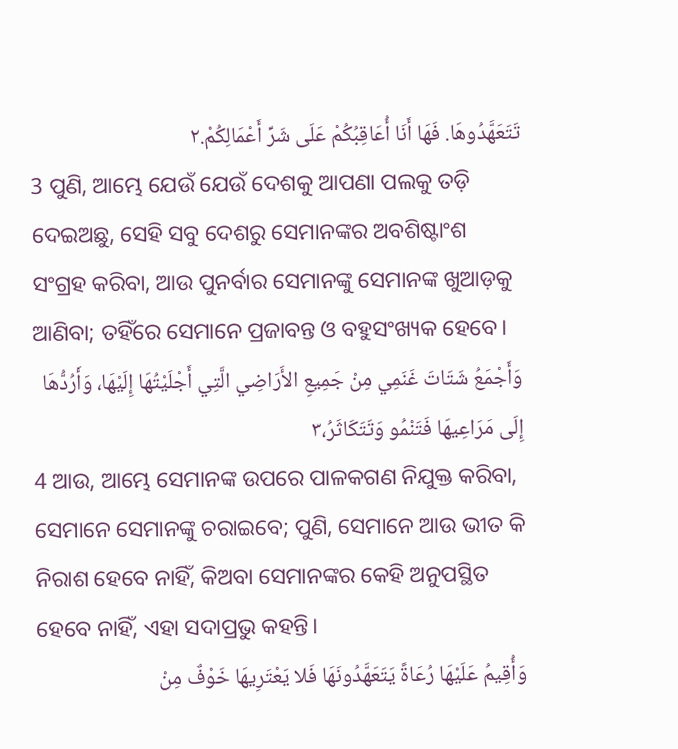تَتَعَهَّدُوهَا. فَهَا أَنَا أُعَاقِبُكُمْ عَلَى شَرِّ أَعْمَالِكُمْ.٢
3 ପୁଣି, ଆମ୍ଭେ ଯେଉଁ ଯେଉଁ ଦେଶକୁ ଆପଣା ପଲକୁ ତଡ଼ି ଦେଇଅଛୁ, ସେହି ସବୁ ଦେଶରୁ ସେମାନଙ୍କର ଅବଶିଷ୍ଟାଂଶ ସଂଗ୍ରହ କରିବା, ଆଉ ପୁନର୍ବାର ସେମାନଙ୍କୁ ସେମାନଙ୍କ ଖୁଆଡ଼କୁ ଆଣିବା; ତହିଁରେ ସେମାନେ ପ୍ରଜାବନ୍ତ ଓ ବହୁସଂଖ୍ୟକ ହେବେ।
وَأَجْمَعُ شَتَاتَ غَنَمِي مِنْ جَمِيعِ الأَرَاضِي الَّتِي أَجْلَيْتُهَا إِلَيْهَا، وَأَرُدُّهَا إِلَى مَرَاعِيهَا فَتَنْمُو وَتَتَكَاثَرُ،٣
4 ଆଉ, ଆମ୍ଭେ ସେମାନଙ୍କ ଉପରେ ପାଳକଗଣ ନିଯୁକ୍ତ କରିବା, ସେମାନେ ସେମାନଙ୍କୁ ଚରାଇବେ; ପୁଣି, ସେମାନେ ଆଉ ଭୀତ କି ନିରାଶ ହେବେ ନାହିଁ, କିଅବା ସେମାନଙ୍କର କେହି ଅନୁପସ୍ଥିତ ହେବେ ନାହିଁ, ଏହା ସଦାପ୍ରଭୁ କହନ୍ତି।
وَأُقِيمُ عَلَيْهَا رُعَاةً يَتَعَهَّدُونَهَا فَلا يَعْتَرِيهَا خَوْفٌ مِنْ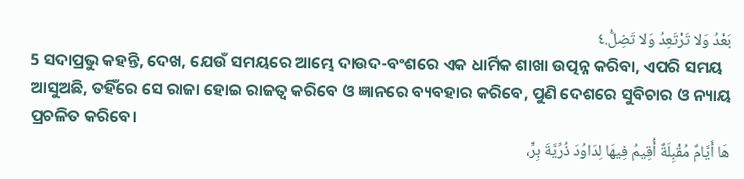بَعْدُ وَلا تَرْتَعِدُ وَلا تَضِلُّ.٤
5 ସଦାପ୍ରଭୁ କହନ୍ତି, ଦେଖ, ଯେଉଁ ସମୟରେ ଆମ୍ଭେ ଦାଉଦ-ବଂଶରେ ଏକ ଧାର୍ମିକ ଶାଖା ଉତ୍ପନ୍ନ କରିବା, ଏପରି ସମୟ ଆସୁଅଛି, ତହିଁରେ ସେ ରାଜା ହୋଇ ରାଜତ୍ୱ କରିବେ ଓ ଜ୍ଞାନରେ ବ୍ୟବହାର କରିବେ, ପୁଣି ଦେଶରେ ସୁବିଚାର ଓ ନ୍ୟାୟ ପ୍ରଚଳିତ କରିବେ।
هَا أَيَّامٌ مُقْبِلَةٌ أُقِيمُ فِيهَا لِدَاوُدَ ذُرِّيَّةَ بِرٍّ،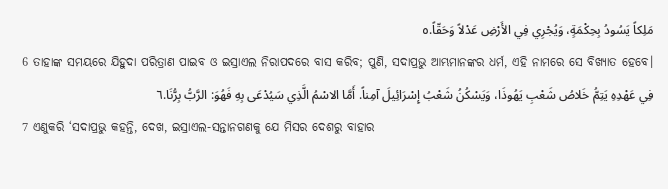مَلِكاً يَسُودُ بِحِكْمَةٍ، وَيُجْرِي فِي الأَرْضِ عَدْلاً وَحَقّاً.٥
6 ତାହାଙ୍କ ସମୟରେ ଯିହୁଦା ପରିତ୍ରାଣ ପାଇବ ଓ ଇସ୍ରାଏଲ ନିରାପଦରେ ବାସ କରିବ; ପୁଣି, ସଦାପ୍ରଭୁ ଆମ୍ଭମାନଙ୍କର ଧର୍ମ, ଏହି ନାମରେ ସେ ବିଖ୍ୟାତ ହେବେ।
فِي عَهْدِهِ يَتِمُّ خَلاصُ شَعْبِ يَهُوذَا، وَيَسْكُنُ شَعْبُ إِسْرَائِيلَ آمِناً. أَمَّا الاسْمُ الَّذِي سَيُدْعَى بِهِ فَهُوَ: الرَّبُّ بِرُّنَا.٦
7 ଏଣୁକରି ‘ସଦାପ୍ରଭୁ କହନ୍ତି, ଦେଖ, ଇସ୍ରାଏଲ-ସନ୍ତାନଗଣକୁ ଯେ ମିସର ଦେଶରୁ ବାହାର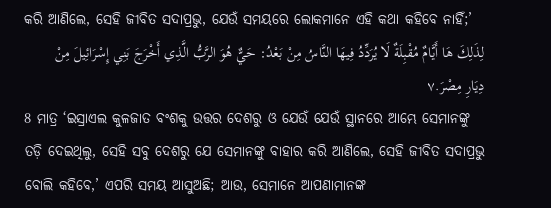କରି ଆଣିଲେ, ସେହି ଜୀବିତ ସଦାପ୍ରଭୁ, ଯେଉଁ ସମୟରେ ଲୋକମାନେ ଏହି କଥା କହିବେ ନାହିଁ;’
لِذَلِكَ هَا أَيَّامٌ مُقْبِلَةٌ لَا يُرَدِّدُ فِيهَا النَّاسُ مِنْ بَعْدُ: حَيٌّ هُوَ الرَّبُّ الَّذِي أَخْرَجَ بَنِي إِسْرَائِيلَ مِنْ دِيَارِ مِصْرَ.٧
8 ମାତ୍ର ‘ଇସ୍ରାଏଲ କୁଳଜାତ ବଂଶକୁ ଉତ୍ତର ଦେଶରୁ ଓ ଯେଉଁ ଯେଉଁ ସ୍ଥାନରେ ଆମ୍ଭେ ସେମାନଙ୍କୁ ତଡ଼ି ଦେଇଥିଲୁ, ସେହି ସବୁ ଦେଶରୁ ଯେ ସେମାନଙ୍କୁ ବାହାର କରି ଆଣିଲେ, ସେହି ଜୀବିତ ସଦାପ୍ରଭୁ ବୋଲି କହିବେ,’ ଏପରି ସମୟ ଆସୁଅଛି; ଆଉ, ସେମାନେ ଆପଣାମାନଙ୍କ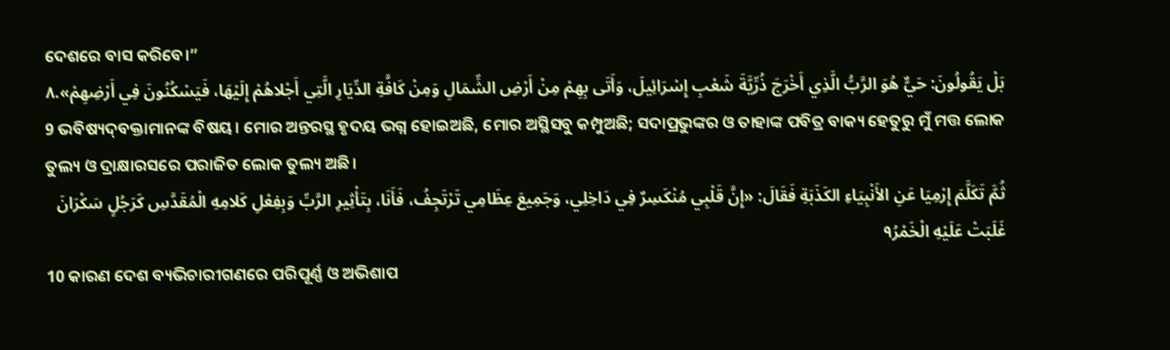ଦେଶରେ ବାସ କରିବେ।”
بَلْ يَقُولُونَ: حَيٌّ هُوَ الرَّبُّ الَّذِي أَخْرَجَ ذُرِّيَّةَ شَعْبِ إِسْرَائِيلَ، وَأَتَى بِهِمْ مِنْ أَرْضِ الشِّمَالِ وَمِنْ كَافَّةِ الدِّيَارِ الَّتِي أَجْلاهُمْ إِلَيْهَا، فَيَسْكُنُونَ فِي أَرْضِهِمْ».٨
9 ଭବିଷ୍ୟଦ୍‍ବକ୍ତାମାନଙ୍କ ବିଷୟ। ମୋର ଅନ୍ତରସ୍ଥ ହୃଦୟ ଭଗ୍ନ ହୋଇଅଛି, ମୋର ଅସ୍ଥିସବୁ କମ୍ପୁଅଛି; ସଦାପ୍ରଭୁଙ୍କର ଓ ତାହାଙ୍କ ପବିତ୍ର ବାକ୍ୟ ହେତୁରୁ ମୁଁ ମତ୍ତ ଲୋକ ତୁଲ୍ୟ ଓ ଦ୍ରାକ୍ଷାରସରେ ପରାଜିତ ଲୋକ ତୁଲ୍ୟ ଅଛି।
ثُمَّ تَكَلَّمَ إِرْمِيَا عَنِ الأَنْبِيَاءِ الكَذَبَةِ فَقَالَ: «إِنَّ قَلْبِي مُنْكَسِرٌ فِي دَاخِلِي، وَجَمِيعَ عِظَامِي تَرْتَجِفُ، فَأَنَا، بِتَأْثِيرِ الرَّبِّ وَبِفِعْلِ كَلامِهِ الْمُقَدَّسِ كَرَجُلٍ سَكْرَانَ غَلَبَتْ عَلَيْهِ الْخَمْرُ٩
10 କାରଣ ଦେଶ ବ୍ୟଭିଚାରୀଗଣରେ ପରିପୂର୍ଣ୍ଣ ଓ ଅଭିଶାପ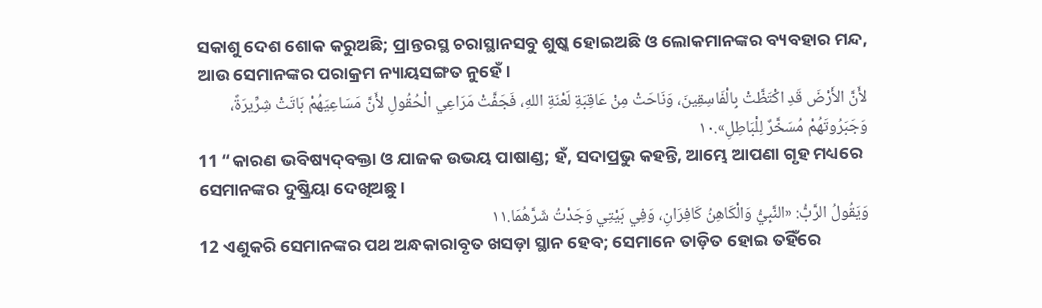ସକାଶୁ ଦେଶ ଶୋକ କରୁଅଛି; ପ୍ରାନ୍ତରସ୍ଥ ଚରାସ୍ଥାନସବୁ ଶୁଷ୍କ ହୋଇଅଛି ଓ ଲୋକମାନଙ୍କର ବ୍ୟବହାର ମନ୍ଦ, ଆଉ ସେମାନଙ୍କର ପରାକ୍ରମ ନ୍ୟାୟସଙ୍ଗତ ନୁହେଁ।
لأَنَّ الأَرْضَ قَدِ اكْتَظَّتْ بِالْفَاسِقِينَ، وَنَاحَتْ مِنْ عَاقِبَةِ لَعْنَةِ اللهِ، فَجَفَّتْ مَرَاعِي الْحُقُولِ لأَنَّ مَسَاعِيَهُمْ بَاتَتْ شِرِّيرَةً، وَجَبَرُوتَهُمْ مُسَخَّرٌ لِلْبَاطِلِ».١٠
11 “କାରଣ ଭବିଷ୍ୟଦ୍‍ବକ୍ତା ଓ ଯାଜକ ଉଭୟ ପାଷାଣ୍ଡ; ହଁ, ସଦାପ୍ରଭୁ କହନ୍ତି, ଆମ୍ଭେ ଆପଣା ଗୃହ ମଧ୍ୟରେ ସେମାନଙ୍କର ଦୁଷ୍କ୍ରିୟା ଦେଖିଅଛୁ।
وَيَقُولُ الرَّبُّ: «النَّبِيُّ وَالْكَاهِنُ كَافِرَانِ، وَفِي بَيْتِي وَجَدْتُ شَرَّهُمَا.١١
12 ଏଣୁକରି ସେମାନଙ୍କର ପଥ ଅନ୍ଧକାରାବୃତ ଖସଡ଼ା ସ୍ଥାନ ହେବ; ସେମାନେ ତାଡ଼ିତ ହୋଇ ତହିଁରେ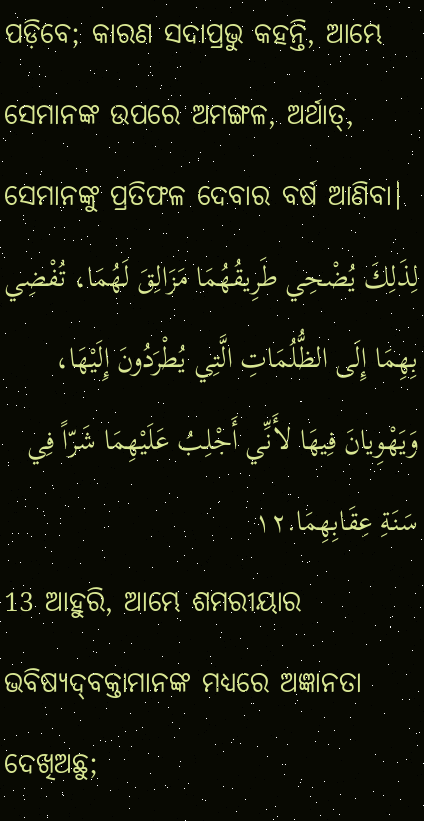ପଡ଼ିବେ; କାରଣ ସଦାପ୍ରଭୁ କହନ୍ତି, ଆମ୍ଭେ ସେମାନଙ୍କ ଉପରେ ଅମଙ୍ଗଳ, ଅର୍ଥାତ୍‍, ସେମାନଙ୍କୁ ପ୍ରତିଫଳ ଦେବାର ବର୍ଷ ଆଣିବା।
لِذَلِكَ يُضْحِي طَرِيقُهُمَا مَزَالِقَ لَهُمَا، تُفْضِي بِهِمَا إِلَى الظُّلُمَاتِ الَّتِي يُطْرَدُونَ إِلَيْهَا، وَيَهْوِيانَ فِيهَا لأَنِّي أَجْلِبُ عَلَيْهِمَا شَرّاً فِي سَنَةِ عِقَابِهِمَا.١٢
13 ଆହୁରି, ଆମ୍ଭେ ଶମରୀୟାର ଭବିଷ୍ୟଦ୍‍ବକ୍ତାମାନଙ୍କ ମଧ୍ୟରେ ଅଜ୍ଞାନତା ଦେଖିଅଛୁ;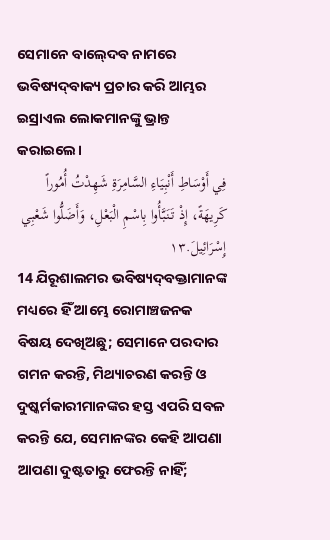ସେମାନେ ବାଲ୍‍ଦେବ ନାମରେ ଭବିଷ୍ୟଦ୍‍ବାକ୍ୟ ପ୍ରଚାର କରି ଆମ୍ଭର ଇସ୍ରାଏଲ ଲୋକମାନଙ୍କୁ ଭ୍ରାନ୍ତ କରାଇଲେ।
فِي أَوْسَاطِ أَنْبِيَاءِ السَّامِرَةِ شَهِدْتُ أُمُوراً كَرِيهَةً، إِذْ تَنَبَّأُوا بِاسْمِ الْبَعْلِ، وَأَضَلُّوا شَعْبِي إِسْرَائِيلَ.١٣
14 ଯିରୂଶାଲମର ଭବିଷ୍ୟଦ୍‍ବକ୍ତାମାନଙ୍କ ମଧ୍ୟରେ ହିଁ ଆମ୍ଭେ ରୋମାଞ୍ଚଜନକ ବିଷୟ ଦେଖିଅଛୁ; ସେମାନେ ପରଦାର ଗମନ କରନ୍ତି, ମିଥ୍ୟାଚରଣ କରନ୍ତି ଓ ଦୁଷ୍କର୍ମକାରୀମାନଙ୍କର ହସ୍ତ ଏପରି ସବଳ କରନ୍ତି ଯେ, ସେମାନଙ୍କର କେହି ଆପଣା ଆପଣା ଦୁଷ୍ଟତାରୁ ଫେରନ୍ତି ନାହିଁ;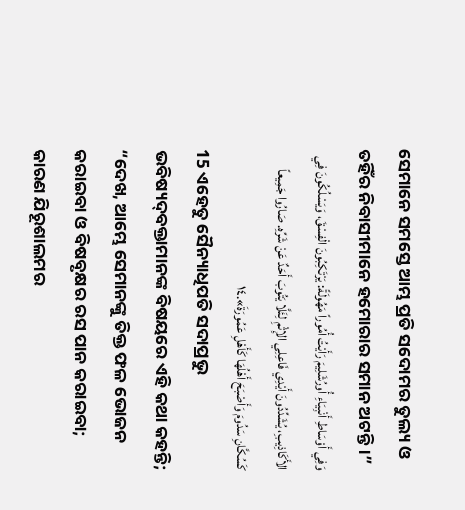ସେମାନେ ସମସ୍ତେ ଆମ୍ଭ ପ୍ରତି ସଦୋମର ତୁଲ୍ୟ ଓ ତହିଁର ନିବାସୀମାନେ ହମୋରାର ସମାନ ଅଟନ୍ତି।”
وَفِي أَوْسَاطِ أَنْبِيَاءِ أُورُشَلِيمَ رَأَيْتُ أُمُوراً مَهُولَةً: يَرْتَكِبُونَ الْفِسْقَ، وَيَسْلُكُونَ فِي الأَكَاذِيبِ، يُشَدِّدُونَ أَيْدِي فَاعِلِي الإِثْمِ لِئَلَّا يَتُوبَ أَحَدٌ عَنْ شَرِّهِ. صَارُوا جَمِيعاً كَسُكَّانِ سَدُومَ وَأَصْبَحَ أَهْلُهَا كَأَهْلِ عَمُورَةَ».١٤
15 ଏହେତୁ ସୈନ୍ୟାଧିପତି ସଦାପ୍ରଭୁ ଭବିଷ୍ୟଦ୍‍ବକ୍ତାମାନଙ୍କ ବିଷୟରେ ଏହି କଥା କହନ୍ତି; “ଦେଖ, ଆମ୍ଭେ ସେମାନଙ୍କୁ ତିକ୍ତ ଫଳ ଭୋଜନ କରାଇବା ଓ ବିଷବୃକ୍ଷର ରସ ପାନ କରାଇବା; କାରଣ ଯିରୂଶାଲମର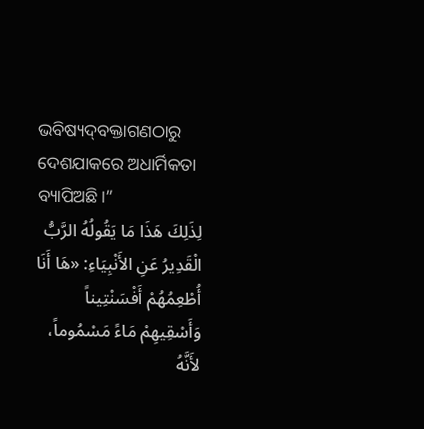ଭବିଷ୍ୟଦ୍‍ବକ୍ତାଗଣଠାରୁ ଦେଶଯାକରେ ଅଧାର୍ମିକତା ବ୍ୟାପିଅଛି।”
لِذَلِكَ هَذَا مَا يَقُولُهُ الرَّبُّ الْقَدِيرُ عَنِ الأَنْبِيَاءِ: «هَا أَنَا أُطْعِمُهُمْ أَفْسَنْتِيناً وَأَسْقِيهِمْ مَاءً مَسْمُوماً، لأَنَّهُ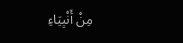مِنْ أَنْبِيَاءِ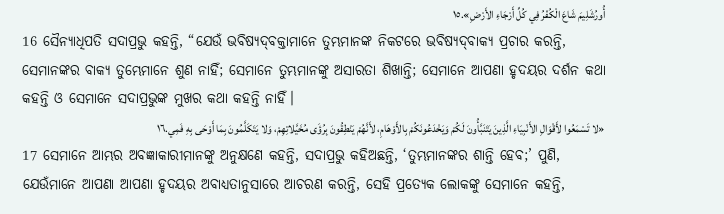أُورُشَلِيمَ شَاعَ الْكُفْرُ فِي كُلِّ أَرْجَاءِ الأَرْضِ».١٥
16 ସୈନ୍ୟାଧିପତି ସଦାପ୍ରଭୁ କହନ୍ତି, “ଯେଉଁ ଭବିଷ୍ୟଦ୍‍ବକ୍ତାମାନେ ତୁମ୍ଭମାନଙ୍କ ନିକଟରେ ଭବିଷ୍ୟଦ୍‍ବାକ୍ୟ ପ୍ରଚାର କରନ୍ତି, ସେମାନଙ୍କର ବାକ୍ୟ ତୁମ୍ଭେମାନେ ଶୁଣ ନାହିଁ; ସେମାନେ ତୁମ୍ଭମାନଙ୍କୁ ଅସାରତା ଶିଖାନ୍ତି; ସେମାନେ ଆପଣା ହୃଦୟର ଦର୍ଶନ କଥା କହନ୍ତି ଓ ସେମାନେ ସଦାପ୍ରଭୁଙ୍କ ମୁଖର କଥା କହନ୍ତି ନାହିଁ।
«لا تَسْمَعُوا لأَقْوَالِ الأَنْبِيَاءِ الَّذِينَ يَتَنَبَّأُونَ لَكُمْ وَيَخْدَعُونَكُمْ بِالأَوْهَامِ، لأَنَّهُمْ يَنْطِقُونَ بِرُؤَى مُخَيَّلاتِهِمْ، وَلا يَتَكَلَّمُونَ بِمَا أَوْحَى بِهِ فَمِي.١٦
17 ସେମାନେ ଆମ୍ଭର ଅବଜ୍ଞାକାରୀମାନଙ୍କୁ ଅନୁକ୍ଷଣେ କହନ୍ତି, ସଦାପ୍ରଭୁ କହିଅଛନ୍ତି, ‘ତୁମ୍ଭମାନଙ୍କର ଶାନ୍ତି ହେବ;’ ପୁଣି, ଯେଉଁମାନେ ଆପଣା ଆପଣା ହୃଦୟର ଅବାଧ୍ୟତାନୁସାରେ ଆଚରଣ କରନ୍ତି, ସେହି ପ୍ରତ୍ୟେକ ଲୋକଙ୍କୁ ସେମାନେ କହନ୍ତି,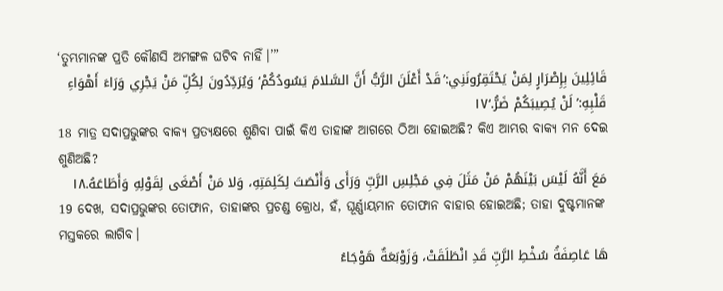‘ତୁମ୍ଭମାନଙ୍କ ପ୍ରତି କୌଣସି ଅମଙ୍ଗଳ ଘଟିବ ନାହିଁ।’”
قَائِلِينَ بِإِصْرَارٍ لِمَنْ يَحْتَقِرُونَنِي:’قَدْ أَعْلَنَ الرَّبُّ أَنَّ السَّلامَ يَسُودُكُمْ‘وَيُرَدِّدُونَ لِكُلِّ مَنْ يَجْرِي وَرَاءَ أَهْوَاءِ قَلْبِهِ:’لَنْ يُصِيبَكُمْ ضَرُّ.‘١٧
18 ମାତ୍ର ସଦାପ୍ରଭୁଙ୍କର ବାକ୍ୟ ପ୍ରତ୍ୟକ୍ଷରେ ଶୁଣିବା ପାଇଁ କିଏ ତାହାଙ୍କ ଆଗରେ ଠିଆ ହୋଇଅଛି? କିଏ ଆମ୍ଭର ବାକ୍ୟ ମନ ଦେଇ ଶୁଣିଅଛି?
مَعَ أَنَّهُ لَيْسَ بَيْنَهُمْ مَنْ مَثَلَ فِي مَجْلِسِ الرَّبِّ وَرَأَى وَأَنْصَتَ لِكَلِمَتِهِ، وَلا مَنْ أَصْغَى لِقَوْلِهِ وَأَطَاعَهُ.١٨
19 ଦେଖ, ସଦାପ୍ରଭୁଙ୍କର ତୋଫାନ, ତାହାଙ୍କର ପ୍ରଚଣ୍ଡ କ୍ରୋଧ, ହଁ, ଘୂର୍ଣ୍ଣାୟମାନ ତୋଫାନ ବାହାର ହୋଇଅଛି; ତାହା ଦୁଷ୍ଟମାନଙ୍କ ମସ୍ତକରେ ଲାଗିବ।
هَا عَاصِفَةُ سُخْطِ الرَّبِّ قَدِ انْطَلَقَتْ، وَزَوْبَعَةٌ هَوْجَاءُ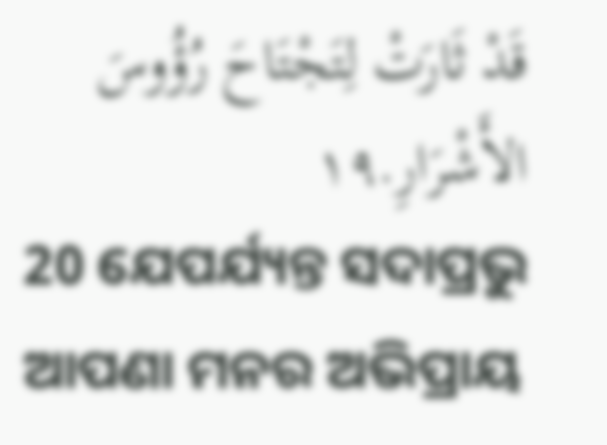قَدْ ثَارَتْ لِتَجْتَاحَ رُؤُوسَ الأَشْرَارِ.١٩
20 ଯେପର୍ଯ୍ୟନ୍ତ ସଦାପ୍ରଭୁ ଆପଣା ମନର ଅଭିପ୍ରାୟ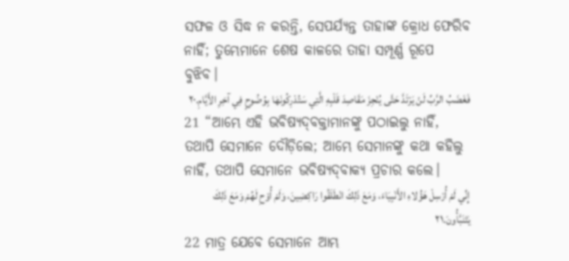ସଫଳ ଓ ସିଦ୍ଧ ନ କରନ୍ତି, ସେପର୍ଯ୍ୟନ୍ତ ତାହାଙ୍କ କ୍ରୋଧ ଫେରିବ ନାହିଁ; ତୁମ୍ଭେମାନେ ଶେଷ କାଳରେ ତାହା ସମ୍ପୂର୍ଣ୍ଣ ରୂପେ ବୁଝିବ।
فَغَضَبُ الرَّبِّ لَنْ يَرْتَدَّ حَتَّى يُنْجِزَ مَقَاصِدَ قَلْبِهِ الَّتِي سَتُدْرِكُونَهَا بِوُضُوحٍ فِي آخِرِ الأَيَّامِ.٢٠
21 “ଆମ୍ଭେ ଏହି ଭବିଷ୍ୟଦ୍‍ବକ୍ତାମାନଙ୍କୁ ପଠାଇଲୁ ନାହିଁ, ତଥାପି ସେମାନେ ଦୌଡ଼ିଲେ; ଆମ୍ଭେ ସେମାନଙ୍କୁ କଥା କହିଲୁ ନାହିଁ, ତଥାପି ସେମାନେ ଭବିଷ୍ୟଦ୍‍ବାକ୍ୟ ପ୍ରଚାର କଲେ।
إِنِّي لَمْ أُرْسِلْ هَؤُلاءِ الأَنْبِيَاءَ، وَمَعَ ذَلِكَ انْطَلَقُوا رَاكِضِينَ، وَلَمْ أُوْحِ لَهُمْ وَمَعَ ذَلِكَ يَتَنَبَّأُونَ.٢١
22 ମାତ୍ର ଯେବେ ସେମାନେ ଆମ୍ଭ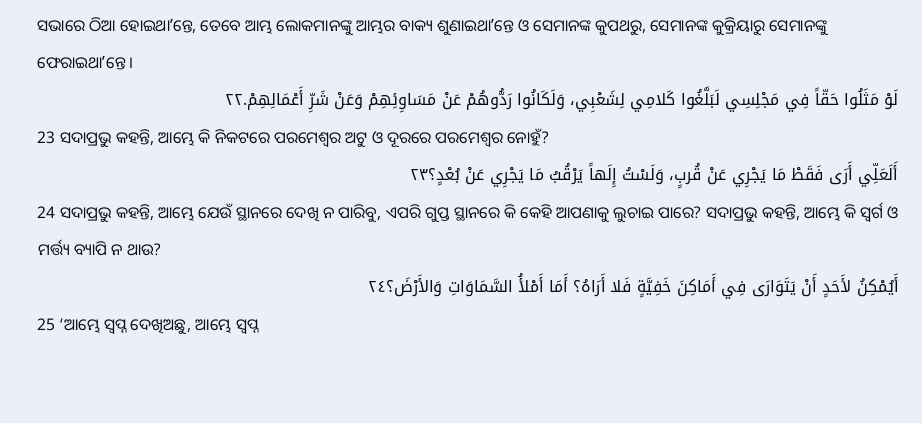ସଭାରେ ଠିଆ ହୋଇଥାʼନ୍ତେ, ତେବେ ଆମ୍ଭ ଲୋକମାନଙ୍କୁ ଆମ୍ଭର ବାକ୍ୟ ଶୁଣାଇଥାʼନ୍ତେ ଓ ସେମାନଙ୍କ କୁପଥରୁ, ସେମାନଙ୍କ କୁକ୍ରିୟାରୁ ସେମାନଙ୍କୁ ଫେରାଇଥାʼନ୍ତେ।
لَوْ مَثَلُوا حَقّاً فِي مَجْلِسِي لَبَلَّغُوا كَلامِي لِشَعْبِي، وَلَكَانُوا رَدُّوهُمْ عَنْ مَسَاوِئِهِمْ وَعَنْ شَرِّ أَعْمَالِهِمْ.٢٢
23 ସଦାପ୍ରଭୁ କହନ୍ତି, ଆମ୍ଭେ କି ନିକଟରେ ପରମେଶ୍ୱର ଅଟୁ ଓ ଦୂରରେ ପରମେଶ୍ୱର ନୋହୁଁ?
أَلَعَلِّي أَرَى فَقَطْ مَا يَجْرِي عَنْ قُربٍ، وَلَسْتُ إِلَهاً يَرْقُبُ مَا يَجْرِي عَنْ بُعْدٍ؟٢٣
24 ସଦାପ୍ରଭୁ କହନ୍ତି, ଆମ୍ଭେ ଯେଉଁ ସ୍ଥାନରେ ଦେଖି ନ ପାରିବୁ, ଏପରି ଗୁପ୍ତ ସ୍ଥାନରେ କି କେହି ଆପଣାକୁ ଲୁଚାଇ ପାରେ? ସଦାପ୍ରଭୁ କହନ୍ତି, ଆମ୍ଭେ କି ସ୍ୱର୍ଗ ଓ ମର୍ତ୍ତ୍ୟ ବ୍ୟାପି ନ ଥାଉ?
أَيُمْكِنُ لأَحَدٍ أَنْ يَتَوَارَى فِي أَمَاكِنَ خَفِيَّةٍ فَلا أَرَاهُ؟ أَمَا أَمْلأُ السَّمَاوَاتِ وَالأَرْضَ؟٢٤
25 ‘ଆମ୍ଭେ ସ୍ୱପ୍ନ ଦେଖିଅଛୁ, ଆମ୍ଭେ ସ୍ୱପ୍ନ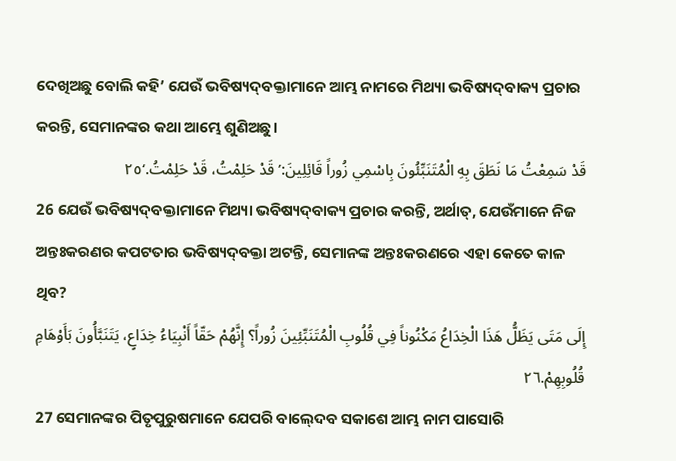ଦେଖିଅଛୁ ବୋଲି କହି’ ଯେଉଁ ଭବିଷ୍ୟଦ୍‍ବକ୍ତାମାନେ ଆମ୍ଭ ନାମରେ ମିଥ୍ୟା ଭବିଷ୍ୟଦ୍‍ବାକ୍ୟ ପ୍ରଚାର କରନ୍ତି, ସେମାନଙ୍କର କଥା ଆମ୍ଭେ ଶୁଣିଅଛୁ।
قَدْ سَمِعْتُ مَا نَطَقَ بِهِ الْمُتَنَبِّئُونَ بِاسْمِي زُوراً قَائِلِينَ:’قَدْ حَلِمْتُ، قَدْ حَلِمْتُ.‘٢٥
26 ଯେଉଁ ଭବିଷ୍ୟଦ୍‍ବକ୍ତାମାନେ ମିଥ୍ୟା ଭବିଷ୍ୟଦ୍‍ବାକ୍ୟ ପ୍ରଚାର କରନ୍ତି, ଅର୍ଥାତ୍‍, ଯେଉଁମାନେ ନିଜ ଅନ୍ତଃକରଣର କପଟତାର ଭବିଷ୍ୟଦ୍‍ବକ୍ତା ଅଟନ୍ତି, ସେମାନଙ୍କ ଅନ୍ତଃକରଣରେ ଏହା କେତେ କାଳ ଥିବ?
إِلَى مَتَى يَظَلُّ هَذَا الْخِدَاعُ مَكْنُوناً فِي قُلُوبِ الْمُتَنَبِّئِينَ زُوراً؟ إِنَّهُمْ حَقّاً أَنْبِيَاءُ خِدَاعٍ، يَتَنَبَّأُونَ بَأَوْهَامِ قُلُوبِهِمْ.٢٦
27 ସେମାନଙ୍କର ପିତୃପୁରୁଷମାନେ ଯେପରି ବାଲ୍‍ଦେବ ସକାଶେ ଆମ୍ଭ ନାମ ପାସୋରି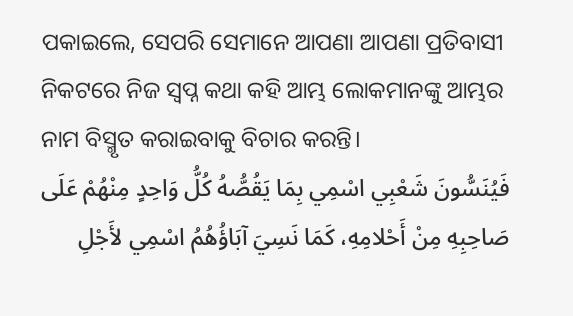ପକାଇଲେ, ସେପରି ସେମାନେ ଆପଣା ଆପଣା ପ୍ରତିବାସୀ ନିକଟରେ ନିଜ ସ୍ୱପ୍ନ କଥା କହି ଆମ୍ଭ ଲୋକମାନଙ୍କୁ ଆମ୍ଭର ନାମ ବିସ୍ମୃତ କରାଇବାକୁ ବିଚାର କରନ୍ତି।
فَيُنَسُّونَ شَعْبِي اسْمِي بِمَا يَقُصُّهُ كُلُّ وَاحِدٍ مِنْهُمْ عَلَى صَاحِبِهِ مِنْ أَحْلامِهِ، كَمَا نَسِيَ آبَاؤُهُمُ اسْمِي لأَجْلِ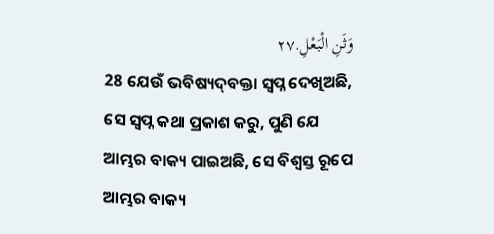وَثَنِ الْبَعْلِ.٢٧
28 ଯେଉଁ ଭବିଷ୍ୟଦ୍‍ବକ୍ତା ସ୍ୱପ୍ନ ଦେଖିଅଛି, ସେ ସ୍ୱପ୍ନ କଥା ପ୍ରକାଶ କରୁ, ପୁଣି ଯେ ଆମ୍ଭର ବାକ୍ୟ ପାଇଅଛି, ସେ ବିଶ୍ୱସ୍ତ ରୂପେ ଆମ୍ଭର ବାକ୍ୟ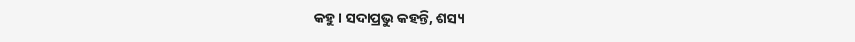କହୁ। ସଦାପ୍ରଭୁ କହନ୍ତି, ଶସ୍ୟ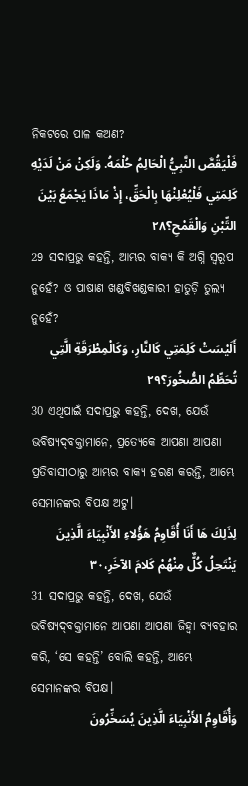ନିକଟରେ ପାଳ କଅଣ?
فَلْيَقُصَّ النَّبِيُّ الْحَالِمُ حُلْمَهُ. وَلَكِنْ مَنْ لَدَيْهِ كَلِمَتِي فَلْيُعْلِنْهَا بِالْحَقِّ، إِذْ مَاذَا يَجْمَعُ بَيْنَ التِّبْنِ وَالْقَمْحِ؟٢٨
29 ସଦାପ୍ରଭୁ କହନ୍ତି, ଆମ୍ଭର ବାକ୍ୟ କି ଅଗ୍ନି ସ୍ୱରୂପ ନୁହେଁ? ଓ ପାଷାଣ ଖଣ୍ଡବିଖଣ୍ଡକାରୀ ହାତୁଡ଼ି ତୁଲ୍ୟ ନୁହେଁ?
أَلَيْسَتْ كَلِمَتِي كَالنَّارِ، وَكَالْمِطْرَقَةِ الَّتِي تُحَطِّمُ الصُّخُورَ؟٢٩
30 ଏଥିପାଇଁ ସଦାପ୍ରଭୁ କହନ୍ତି, ଦେଖ, ଯେଉଁ ଭବିଷ୍ୟଦ୍‍ବକ୍ତାମାନେ, ପ୍ରତ୍ୟେକେ ଆପଣା ଆପଣା ପ୍ରତିବାସୀଠାରୁ ଆମ୍ଭର ବାକ୍ୟ ହରଣ କରନ୍ତି, ଆମ୍ଭେ ସେମାନଙ୍କର ବିପକ୍ଷ ଅଟୁ।
لِذَلِكَ هَا أَنَا أُقَاوِمُ هَؤُلاءِ الأَنْبِيَاءَ الَّذِينَ يَنْتَحِلُ كُلٌّ مِنْهُمْ كَلامَ الآخَرِ،٣٠
31 ସଦାପ୍ରଭୁ କହନ୍ତି, ଦେଖ, ଯେଉଁ ଭବିଷ୍ୟଦ୍‍ବକ୍ତାମାନେ ଆପଣା ଆପଣା ଜିହ୍ୱା ବ୍ୟବହାର କରି, ‘ସେ କହନ୍ତି’ ବୋଲି କହନ୍ତି, ଆମ୍ଭେ ସେମାନଙ୍କର ବିପକ୍ଷ।
وَأُقَاوِمُ الأَنْبِيَاءَ الَّذِينَ يُسَخِّرُونَ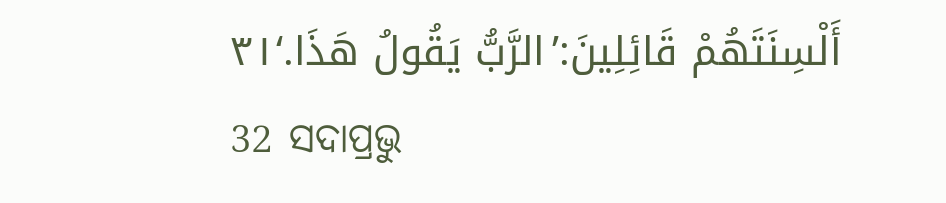أَلْسِنَتَهُمْ قَائِلِينَ:’الرَّبُّ يَقُولُ هَذَا.‘٣١
32 ସଦାପ୍ରଭୁ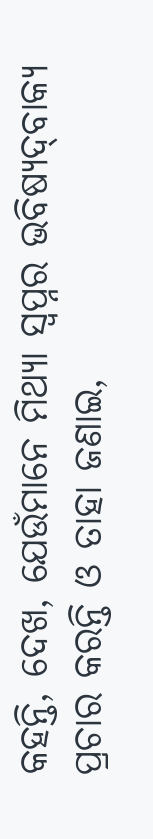କହନ୍ତି, ଦେଖ, ଯେଉଁମାନେ ମିଥ୍ୟା ସ୍ୱପ୍ନର ଭବିଷ୍ୟଦ୍‍ବାକ୍ୟ ପ୍ରଚାର କରନ୍ତି ଓ ତାହା ଜଣାଇ,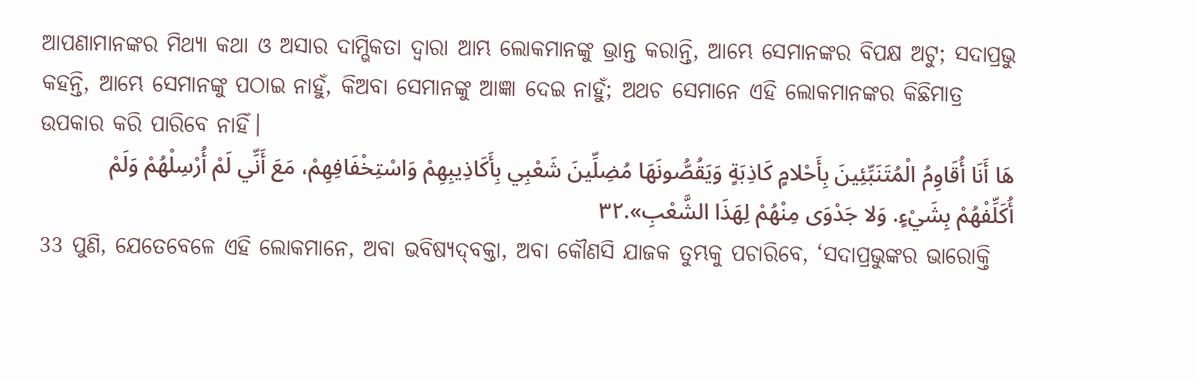ଆପଣାମାନଙ୍କର ମିଥ୍ୟା କଥା ଓ ଅସାର ଦାମ୍ଭିକତା ଦ୍ୱାରା ଆମ୍ଭ ଲୋକମାନଙ୍କୁ ଭ୍ରାନ୍ତ କରାନ୍ତି, ଆମ୍ଭେ ସେମାନଙ୍କର ବିପକ୍ଷ ଅଟୁ; ସଦାପ୍ରଭୁ କହନ୍ତି, ଆମ୍ଭେ ସେମାନଙ୍କୁ ପଠାଇ ନାହୁଁ, କିଅବା ସେମାନଙ୍କୁ ଆଜ୍ଞା ଦେଇ ନାହୁଁ; ଅଥଚ ସେମାନେ ଏହି ଲୋକମାନଙ୍କର କିଛିମାତ୍ର ଉପକାର କରି ପାରିବେ ନାହିଁ।
هَا أَنَا أُقَاوِمُ الْمُتَنَبِّئِينَ بِأَحْلامٍ كَاذِبَةٍ وَيَقُصُّونَهَا مُضِلِّينَ شَعْبِي بِأَكَاذِيبِهِمْ وَاسْتِخْفَافِهِمْ، مَعَ أَنِّي لَمْ أُرْسِلْهُمْ وَلَمْ أُكَلِّفْهُمْ بِشَيْءٍ. وَلا جَدْوَى مِنْهُمْ لِهَذَا الشَّعْبِ».٣٢
33 ପୁଣି, ଯେତେବେଳେ ଏହି ଲୋକମାନେ, ଅବା ଭବିଷ୍ୟଦ୍‍ବକ୍ତା, ଅବା କୌଣସି ଯାଜକ ତୁମ୍ଭକୁ ପଚାରିବେ, ‘ସଦାପ୍ରଭୁଙ୍କର ଭାରୋକ୍ତି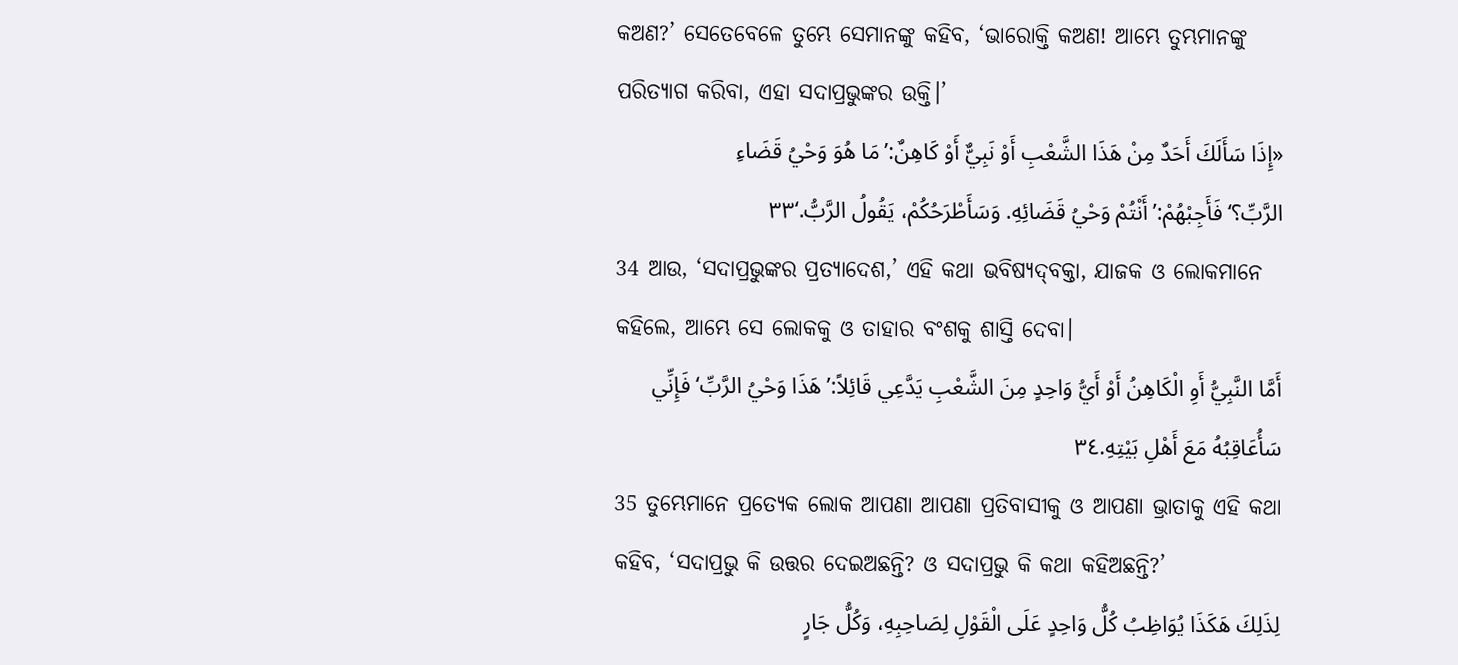କଅଣ?’ ସେତେବେଳେ ତୁମ୍ଭେ ସେମାନଙ୍କୁ କହିବ, ‘ଭାରୋକ୍ତି କଅଣ! ଆମ୍ଭେ ତୁମ୍ଭମାନଙ୍କୁ ପରିତ୍ୟାଗ କରିବା, ଏହା ସଦାପ୍ରଭୁଙ୍କର ଉକ୍ତି।’
«إِذَا سَأَلَكَ أَحَدٌ مِنْ هَذَا الشَّعْبِ أَوْ نَبِيٌّ أَوْ كَاهِنٌ:’مَا هُوَ وَحْيُ قَضَاءِ الرَّبِّ؟‘فَأَجِبْهُمْ:’أَنْتُمْ وَحْيُ قَضَائِهِ. وَسَأَطْرَحُكُمْ، يَقُولُ الرَّبُّ.‘٣٣
34 ଆଉ, ‘ସଦାପ୍ରଭୁଙ୍କର ପ୍ରତ୍ୟାଦେଶ,’ ଏହି କଥା ଭବିଷ୍ୟଦ୍‍ବକ୍ତା, ଯାଜକ ଓ ଲୋକମାନେ କହିଲେ, ଆମ୍ଭେ ସେ ଲୋକକୁ ଓ ତାହାର ବଂଶକୁ ଶାସ୍ତି ଦେବା।
أَمَّا النَّبِيُّ أَوِ الْكَاهِنُ أَوْ أَيُّ وَاحِدٍ مِنَ الشَّعْبِ يَدَّعِي قَائِلاً:’هَذَا وَحْيُ الرَّبِّ‘فَإِنِّي سَأُعَاقِبُهُ مَعَ أَهْلِ بَيْتِهِ.٣٤
35 ତୁମ୍ଭେମାନେ ପ୍ରତ୍ୟେକ ଲୋକ ଆପଣା ଆପଣା ପ୍ରତିବାସୀକୁ ଓ ଆପଣା ଭ୍ରାତାକୁ ଏହି କଥା କହିବ, ‘ସଦାପ୍ରଭୁ କି ଉତ୍ତର ଦେଇଅଛନ୍ତି? ଓ ସଦାପ୍ରଭୁ କି କଥା କହିଅଛନ୍ତି?’
لِذَلِكَ هَكَذَا يُوَاظِبُ كُلُّ وَاحِدٍ عَلَى الْقَوْلِ لِصَاحِبِهِ، وَكُلُّ جَارٍ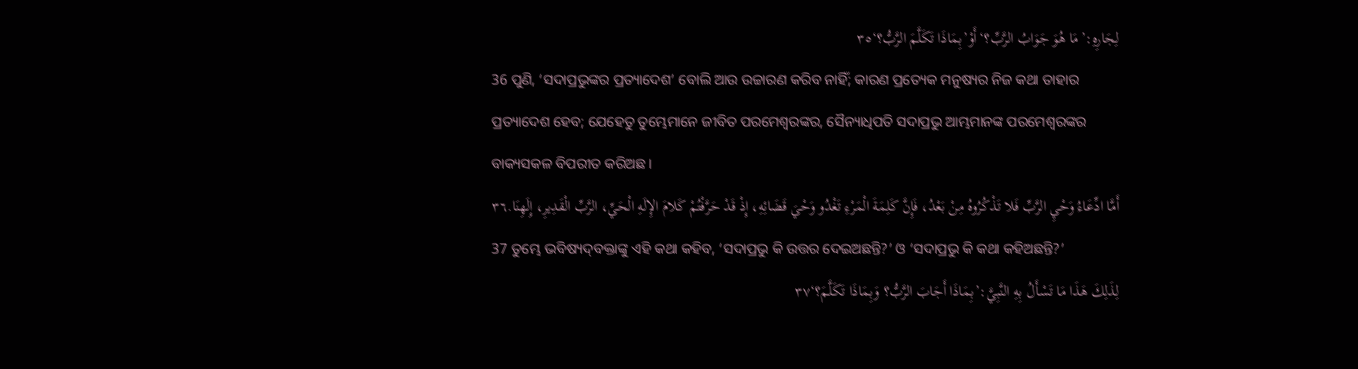لِجَارِهِ:’مَا هُوَ جَوَابُ الرَّبِّ؟‘أَوْ’بِمَاذَا تَكَلَّمَ الرَّبُّ؟‘٣٥
36 ପୁଣି, ‘ସଦାପ୍ରଭୁଙ୍କର ପ୍ରତ୍ୟାଦେଶ’ ବୋଲି ଆଉ ଉଚ୍ଚାରଣ କରିବ ନାହିଁ; କାରଣ ପ୍ରତ୍ୟେକ ମନୁଷ୍ୟର ନିଜ କଥା ତାହାର ପ୍ରତ୍ୟାଦେଶ ହେବ; ଯେହେତୁ ତୁମ୍ଭେମାନେ ଜୀବିତ ପରମେଶ୍ୱରଙ୍କର, ସୈନ୍ୟାଧିପତି ସଦାପ୍ରଭୁ ଆମ୍ଭମାନଙ୍କ ପରମେଶ୍ୱରଙ୍କର ବାକ୍ୟସକଳ ବିପରୀତ କରିଅଛ।
أَمَّا ادِّعَاءُ وَحْيِ الرَّبِّ فَلا تَذْكُرُوهُ مِنْ بَعْدُ، فَإِنَّ كَلِمَةَ الْمَرْءِ تَغْدُو وَحْيَ قَضَائِهِ، إِذْ قَدْ حَرَّفْتُمْ كَلامَ الإِلَهِ الْحَيِّ، الرَّبِّ الْقَدِيرِ، إِلَهِنَا.٣٦
37 ତୁମ୍ଭେ ଭବିଷ୍ୟଦ୍‍ବକ୍ତାଙ୍କୁ ଏହି କଥା କହିବ, ‘ସଦାପ୍ରଭୁ କି ଉତ୍ତର ଦେଇଅଛନ୍ତି?’ ଓ ‘ସଦାପ୍ରଭୁ କି କଥା କହିଅଛନ୍ତି?’
لِذَلِكَ هَذَا مَا تَسْأَلُ بِهِ النَّبِيَّ:’بِمَاذَا أَجَابَ الرَّبُّ؟ وَبِمَاذَا تَكَلَّمَ؟‘٣٧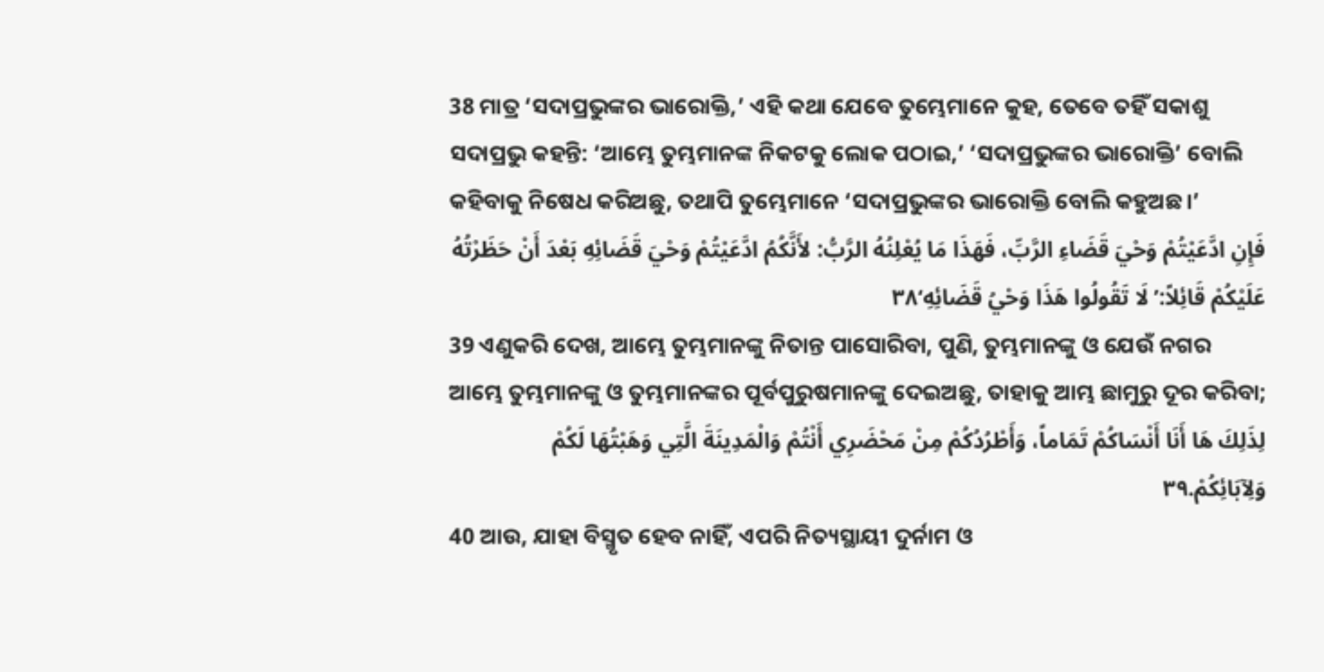38 ମାତ୍ର ‘ସଦାପ୍ରଭୁଙ୍କର ଭାରୋକ୍ତି,’ ଏହି କଥା ଯେବେ ତୁମ୍ଭେମାନେ କୁହ, ତେବେ ତହିଁ ସକାଶୁ ସଦାପ୍ରଭୁ କହନ୍ତି: ‘ଆମ୍ଭେ ତୁମ୍ଭମାନଙ୍କ ନିକଟକୁ ଲୋକ ପଠାଇ,’ ‘ସଦାପ୍ରଭୁଙ୍କର ଭାରୋକ୍ତି’ ବୋଲି କହିବାକୁ ନିଷେଧ କରିଅଛୁ, ତଥାପି ତୁମ୍ଭେମାନେ ‘ସଦାପ୍ରଭୁଙ୍କର ଭାରୋକ୍ତି ବୋଲି କହୁଅଛ।’
فَإِنِ ادَّعَيْتُمْ وَحْيَ قَضَاءِ الرَّبِّ، فَهَذَا مَا يُعْلِنُهُ الرَّبُّ: لأَنَّكُمُ ادَّعَيْتُمْ وَحْيَ قَضَائِهِ بَعْدَ أَنْ حَظَرْتُهُ عَلَيْكُمْ قَائِلاً:’لَا تَقُولُوا هَذَا وَحْيُ قَضَائِهِ‘٣٨
39 ଏଣୁକରି ଦେଖ, ଆମ୍ଭେ ତୁମ୍ଭମାନଙ୍କୁ ନିତାନ୍ତ ପାସୋରିବା, ପୁଣି, ତୁମ୍ଭମାନଙ୍କୁ ଓ ଯେଉଁ ନଗର ଆମ୍ଭେ ତୁମ୍ଭମାନଙ୍କୁ ଓ ତୁମ୍ଭମାନଙ୍କର ପୂର୍ବପୁରୁଷମାନଙ୍କୁ ଦେଇଅଛୁ, ତାହାକୁ ଆମ୍ଭ ଛାମୁରୁ ଦୂର କରିବା;
لِذَلِكَ هَا أَنَا أَنْسَاكُمْ تَمَاماً، وَأَطْرُدُكُمْ مِنْ مَحْضَرِي أَنْتُمْ وَالْمَدِينَةَ الَّتِي وَهَبْتُهَا لَكُمْ وَلِآبَائِكُمْ.٣٩
40 ଆଉ, ଯାହା ବିସ୍ମୃତ ହେବ ନାହିଁ, ଏପରି ନିତ୍ୟସ୍ଥାୟୀ ଦୁର୍ନାମ ଓ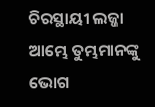ଚିରସ୍ଥାୟୀ ଲଜ୍ଜା ଆମ୍ଭେ ତୁମ୍ଭମାନଙ୍କୁ ଭୋଗ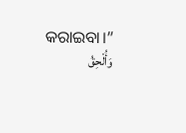କରାଇବା।”
وَأُلْحِقُ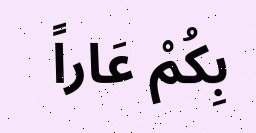بِكُمْ عَاراً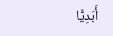أَبَدِيًّا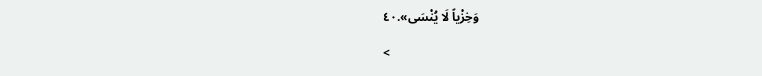وَخِزْياً لَا يُنْسَى».٤٠

<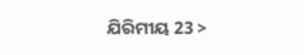ଯିରିମୀୟ 23 >